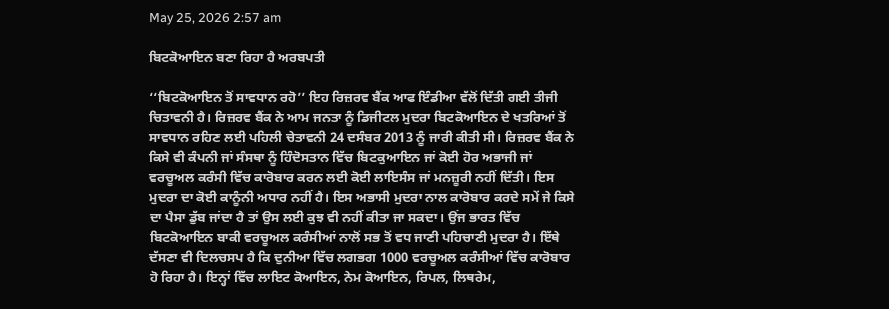May 25, 2026 2:57 am

ਬਿਟਕੋਆਇਨ ਬਣਾ ਰਿਹਾ ਹੈ ਅਰਬਪਤੀ

‘‘ਬਿਟਕੋਆਇਨ ਤੋਂ ਸਾਵਧਾਨ ਰਹੋ’’ ਇਹ ਰਿਜ਼ਰਵ ਬੈਂਕ ਆਫ ਇੰਡੀਆ ਵੱਲੋਂ ਦਿੱਤੀ ਗਈ ਤੀਜੀ ਚਿਤਾਵਨੀ ਹੈ। ਰਿਜ਼ਰਵ ਬੈਂਕ ਨੇ ਆਮ ਜਨਤਾ ਨੂੰ ਡਿਜੀਟਲ ਮੁਦਰਾ ਬਿਟਕੋਆਇਨ ਦੇ ਖਤਰਿਆਂ ਤੋਂ ਸਾਵਧਾਨ ਰਹਿਣ ਲਈ ਪਹਿਲੀ ਚੇਤਾਵਨੀ 24 ਦਸੰਬਰ 2013 ਨੂੰ ਜਾਰੀ ਕੀਤੀ ਸੀ। ਰਿਜ਼ਰਵ ਬੈਂਕ ਨੇ ਕਿਸੇ ਵੀ ਕੰਪਨੀ ਜਾਂ ਸੰਸਥਾ ਨੂੰ ਹਿੰਦੋਸਤਾਨ ਵਿੱਚ ਬਿਟਕੁਆਇਨ ਜਾਂ ਕੋਈ ਹੋਰ ਅਭਾਜੀ ਜਾਂ ਵਰਚੂਅਲ ਕਰੰਸੀ ਵਿੱਚ ਕਾਰੋਬਾਰ ਕਰਨ ਲਈ ਕੋਈ ਲਾਇਸੰਸ ਜਾਂ ਮਨਜ਼ੂਰੀ ਨਹੀਂ ਦਿੱਤੀ। ਇਸ ਮੁਦਰਾ ਦਾ ਕੋਈ ਕਾਨੂੰਨੀ ਅਧਾਰ ਨਹੀਂ ਹੈ। ਇਸ ਅਭਾਸੀ ਮੁਦਰਾ ਨਾਲ ਕਾਰੋਬਾਰ ਕਰਦੇ ਸਮੇਂ ਜੇ ਕਿਸੇ ਦਾ ਪੈਸਾ ਡੁੱਬ ਜਾਂਦਾ ਹੈ ਤਾਂ ਉਸ ਲਈ ਕੁਝ ਵੀ ਨਹੀਂ ਕੀਤਾ ਜਾ ਸਕਦਾ। ਉਂਜ ਭਾਰਤ ਵਿੱਚ ਬਿਟਕੋਆਇਨ ਬਾਕੀ ਵਰਚੂਅਲ ਕਰੰਸੀਆਂ ਨਾਲੋਂ ਸਭ ਤੋਂ ਵਧ ਜਾਣੀ ਪਹਿਚਾਣੀ ਮੁਦਰਾ ਹੈ। ਇੱਥੇ ਦੱਸਣਾ ਵੀ ਦਿਲਚਸਪ ਹੈ ਕਿ ਦੁਨੀਆ ਵਿੱਚ ਲਗਭਗ 1000 ਵਰਚੂਅਲ ਕਰੰਸੀਆਂ ਵਿੱਚ ਕਾਰੋਬਾਰ ਹੋ ਰਿਹਾ ਹੈ। ਇਨ੍ਹਾਂ ਵਿੱਚ ਲਾਇਟ ਕੋਆਇਨ, ਨੇਮ ਕੋਆਇਨ, ਰਿਪਲ, ਲਿਥਰੇਮ,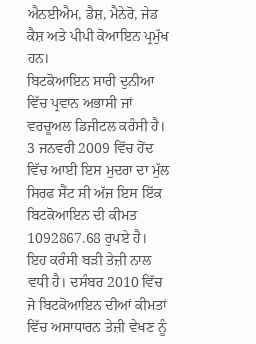ਐਨਈਐਮ, ਡੈਸ਼, ਮੈਨੇਰੋ, ਜੇਡ ਕੈਸ਼ ਅਤੇ ਪੀਪੀ ਕੋਆਇਨ ਪ੍ਰਮੁੱਖ ਹਨ।
ਬਿਟਕੋਆਇਨ ਸਾਰੀ ਦੁਨੀਆ ਵਿੱਚ ਪ੍ਰਵਾਨ ਅਭਾਸੀ ਜਾਂ ਵਰਚੂਅਲ ਡਿਜੀਟਲ ਕਰੰਸੀ ਹੈ। 3 ਜਨਵਰੀ 2009 ਵਿੱਚ ਹੋਂਦ ਵਿੱਚ ਆਈ ਇਸ ਮੁਦਰਾ ਦਾ ਮੁੱਲ ਸਿਰਫ ਸੈਂਟ ਸੀ ਅੱਜ ਇਸ ਇੱਕ ਬਿਟਕੋਆਇਨ ਦੀ ਕੀਮਤ 1092867.68 ਰੁਪਏ ਹੈ। ਇਹ ਕਰੰਸੀ ਬੜੀ ਤੇਜ਼ੀ ਨਾਲ ਵਧੀ ਹੈ। ਦਸੰਬਰ 2010 ਵਿੱਚ ਜੋ ਬਿਟਕੋਆਇਨ ਦੀਆਂ ਕੀਮਤਾਂ ਵਿੱਚ ਅਸਾਧਾਰਨ ਤੇਜ਼ੀ ਵੇਖਣ ਨੂੰ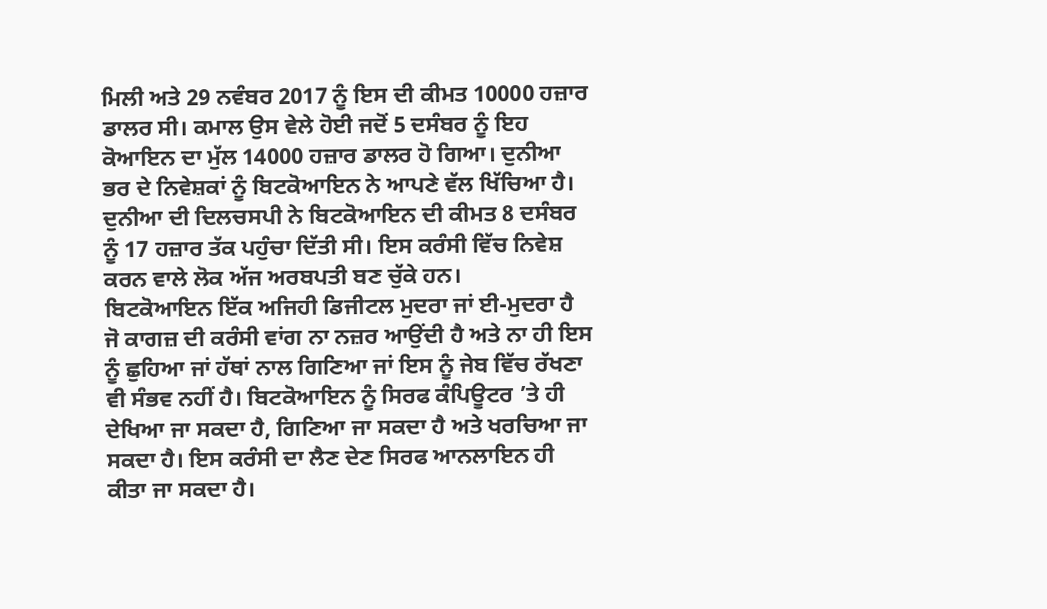ਮਿਲੀ ਅਤੇ 29 ਨਵੰਬਰ 2017 ਨੂੰ ਇਸ ਦੀ ਕੀਮਤ 10000 ਹਜ਼ਾਰ ਡਾਲਰ ਸੀ। ਕਮਾਲ ਉਸ ਵੇਲੇ ਹੋਈ ਜਦੋਂ 5 ਦਸੰਬਰ ਨੂੰ ਇਹ ਕੋਆਇਨ ਦਾ ਮੁੱਲ 14000 ਹਜ਼ਾਰ ਡਾਲਰ ਹੋ ਗਿਆ। ਦੁਨੀਆ ਭਰ ਦੇ ਨਿਵੇਸ਼ਕਾਂ ਨੂੰ ਬਿਟਕੋਆਇਨ ਨੇ ਆਪਣੇ ਵੱਲ ਖਿੱਚਿਆ ਹੈ। ਦੁਨੀਆ ਦੀ ਦਿਲਚਸਪੀ ਨੇ ਬਿਟਕੋਆਇਨ ਦੀ ਕੀਮਤ 8 ਦਸੰਬਰ ਨੂੰ 17 ਹਜ਼ਾਰ ਤੱਕ ਪਹੁੰਚਾ ਦਿੱਤੀ ਸੀ। ਇਸ ਕਰੰਸੀ ਵਿੱਚ ਨਿਵੇਸ਼ ਕਰਨ ਵਾਲੇ ਲੋਕ ਅੱਜ ਅਰਬਪਤੀ ਬਣ ਚੁੱਕੇ ਹਨ।
ਬਿਟਕੋਆਇਨ ਇੱਕ ਅਜਿਹੀ ਡਿਜੀਟਲ ਮੁਦਰਾ ਜਾਂ ਈ-ਮੁਦਰਾ ਹੈ ਜੋ ਕਾਗਜ਼ ਦੀ ਕਰੰਸੀ ਵਾਂਗ ਨਾ ਨਜ਼ਰ ਆਉਂਦੀ ਹੈ ਅਤੇ ਨਾ ਹੀ ਇਸ ਨੂੰ ਛੁਹਿਆ ਜਾਂ ਹੱਥਾਂ ਨਾਲ ਗਿਣਿਆ ਜਾਂ ਇਸ ਨੂੰ ਜੇਬ ਵਿੱਚ ਰੱਖਣਾ ਵੀ ਸੰਭਵ ਨਹੀਂ ਹੈ। ਬਿਟਕੋਆਇਨ ਨੂੰ ਸਿਰਫ ਕੰਪਿਊਟਰ ’ਤੇ ਹੀ ਦੇਖਿਆ ਜਾ ਸਕਦਾ ਹੈ, ਗਿਣਿਆ ਜਾ ਸਕਦਾ ਹੈ ਅਤੇ ਖਰਚਿਆ ਜਾ ਸਕਦਾ ਹੈ। ਇਸ ਕਰੰਸੀ ਦਾ ਲੈਣ ਦੇਣ ਸਿਰਫ ਆਨਲਾਇਨ ਹੀ ਕੀਤਾ ਜਾ ਸਕਦਾ ਹੈ।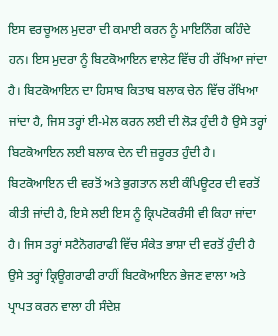ਇਸ ਵਰਚੂਅਲ ਮੁਦਰਾ ਦੀ ਕਮਾਈ ਕਰਨ ਨੂੰ ਮਾਇਨਿੰਗ ਕਹਿੰਦੇ ਹਨ। ਇਸ ਮੁਦਰਾ ਨੂੰ ਬਿਟਕੋਆਇਨ ਵਾਲੇਟ ਵਿੱਚ ਹੀ ਰੱਖਿਆ ਜਾਂਦਾ ਹੈ। ਬਿਟਕੋਆਇਨ ਦਾ ਹਿਸਾਬ ਕਿਤਾਬ ਬਲਾਕ ਚੇਨ ਵਿੱਚ ਰੱਖਿਆ ਜਾਂਦਾ ਹੈ, ਜਿਸ ਤਰ੍ਹਾਂ ਈ-ਮੇਲ ਕਰਨ ਲਈ ਦੀ ਲੋੜ ਹੁੰਦੀ ਹੈ ਉਸੇ ਤਰ੍ਹਾਂ ਬਿਟਕੋਆਇਨ ਲਈ ਬਲਾਕ ਦੇਨ ਦੀ ਜ਼ਰੂਰਤ ਹੁੰਦੀ ਹੈ। ਬਿਟਕੋਆਇਨ ਦੀ ਵਰਤੋਂ ਅਤੇ ਭੁਗਤਾਨ ਲਈ ਕੰਪਿਊਟਰ ਦੀ ਵਰਤੋਂ ਕੀਤੀ ਜਾਂਦੀ ਹੈ, ਇਸੇ ਲਈ ਇਸ ਨੂੰ ਕ੍ਰਿਪਟੋਕਰੰਸੀ ਵੀ ਕਿਹਾ ਜਾਂਦਾ ਹੈ। ਜਿਸ ਤਰ੍ਹਾਂ ਸਟੈਨੋਗਰਾਫੀ ਵਿੱਚ ਸੰਕੇਤ ਭਾਸ਼ਾ ਦੀ ਵਰਤੋਂ ਹੁੰਦੀ ਹੈ ਉਸੇ ਤਰ੍ਹਾਂ ਕ੍ਰਿਊਗਰਾਫੀ ਰਾਹੀਂ ਬਿਟਕੋਆਇਨ ਭੇਜਣ ਵਾਲਾ ਅਤੇ ਪ੍ਰਾਪਤ ਕਰਨ ਵਾਲਾ ਹੀ ਸੰਦੇਸ਼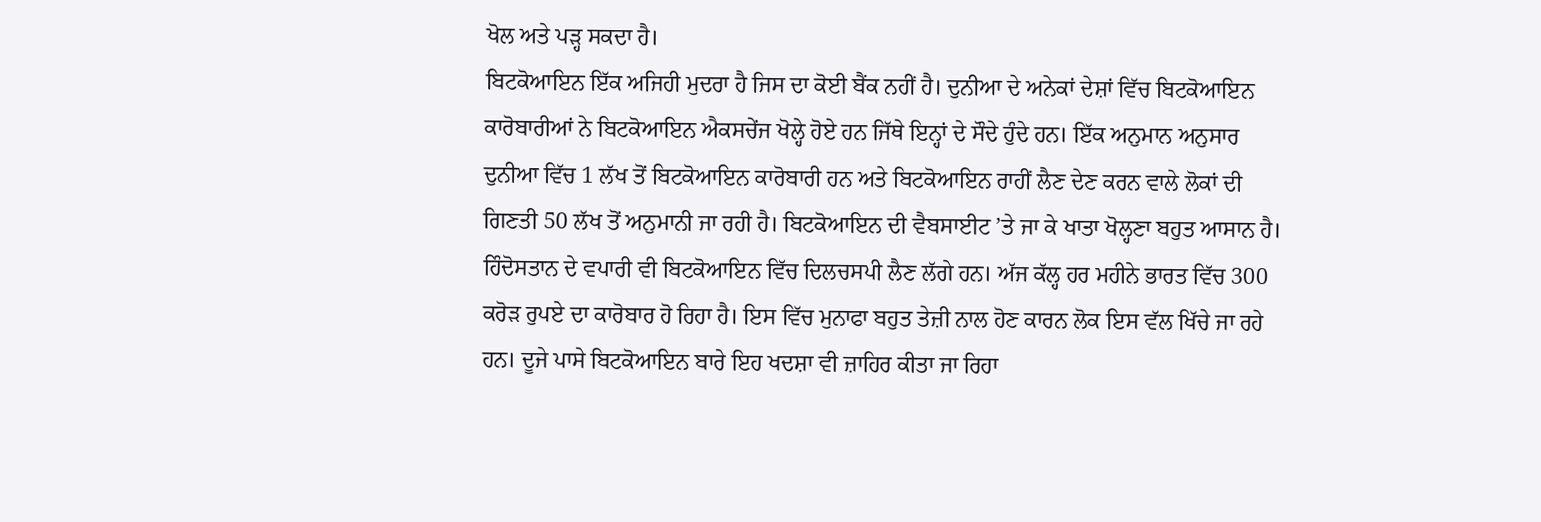ਖੋਲ ਅਤੇ ਪੜ੍ਹ ਸਕਦਾ ਹੈ।
ਬਿਟਕੋਆਇਨ ਇੱਕ ਅਜਿਹੀ ਮੁਦਰਾ ਹੈ ਜਿਸ ਦਾ ਕੋਈ ਬੈਂਕ ਨਹੀਂ ਹੈ। ਦੁਨੀਆ ਦੇ ਅਨੇਕਾਂ ਦੇਸ਼ਾਂ ਵਿੱਚ ਬਿਟਕੋਆਇਨ ਕਾਰੋਬਾਰੀਆਂ ਨੇ ਬਿਟਕੋਆਇਨ ਐਕਸਚੇਂਜ ਖੋਲ੍ਹੇ ਹੋਏ ਹਨ ਜਿੱਥੇ ਇਨ੍ਹਾਂ ਦੇ ਸੌਦੇ ਹੁੰਦੇ ਹਨ। ਇੱਕ ਅਨੁਮਾਨ ਅਨੁਸਾਰ ਦੁਨੀਆ ਵਿੱਚ 1 ਲੱਖ ਤੋਂ ਬਿਟਕੋਆਇਨ ਕਾਰੋਬਾਰੀ ਹਨ ਅਤੇ ਬਿਟਕੋਆਇਨ ਰਾਹੀਂ ਲੈਣ ਦੇਣ ਕਰਨ ਵਾਲੇ ਲੋਕਾਂ ਦੀ ਗਿਣਤੀ 50 ਲੱਖ ਤੋਂ ਅਨੁਮਾਨੀ ਜਾ ਰਹੀ ਹੈ। ਬਿਟਕੋਆਇਨ ਦੀ ਵੈਬਸਾਈਟ ’ਤੇ ਜਾ ਕੇ ਖਾਤਾ ਖੋਲ੍ਹਣਾ ਬਹੁਤ ਆਸਾਨ ਹੈ।
ਹਿੰਦੋਸਤਾਨ ਦੇ ਵਪਾਰੀ ਵੀ ਬਿਟਕੋਆਇਨ ਵਿੱਚ ਦਿਲਚਸਪੀ ਲੈਣ ਲੱਗੇ ਹਨ। ਅੱਜ ਕੱਲ੍ਹ ਹਰ ਮਹੀਨੇ ਭਾਰਤ ਵਿੱਚ 300 ਕਰੋੜ ਰੁਪਏ ਦਾ ਕਾਰੋਬਾਰ ਹੋ ਰਿਹਾ ਹੈ। ਇਸ ਵਿੱਚ ਮੁਨਾਫਾ ਬਹੁਤ ਤੇਜ਼ੀ ਨਾਲ ਹੋਣ ਕਾਰਨ ਲੋਕ ਇਸ ਵੱਲ ਖਿੱਚੇ ਜਾ ਰਹੇ ਹਨ। ਦੂਜੇ ਪਾਸੇ ਬਿਟਕੋਆਇਨ ਬਾਰੇ ਇਹ ਖਦਸ਼ਾ ਵੀ ਜ਼ਾਹਿਰ ਕੀਤਾ ਜਾ ਰਿਹਾ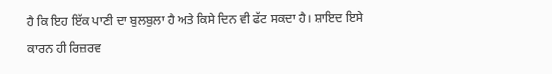ਹੈ ਕਿ ਇਹ ਇੱਕ ਪਾਣੀ ਦਾ ਬੁਲਬੁਲਾ ਹੈ ਅਤੇ ਕਿਸੇ ਦਿਨ ਵੀ ਫੱਟ ਸਕਦਾ ਹੈ। ਸ਼ਾਇਦ ਇਸੇ ਕਾਰਨ ਹੀ ਰਿਜ਼ਰਵ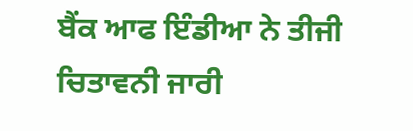ਬੈਂਕ ਆਫ ਇੰਡੀਆ ਨੇ ਤੀਜੀ ਚਿਤਾਵਨੀ ਜਾਰੀ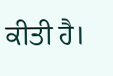ਕੀਤੀ ਹੈ।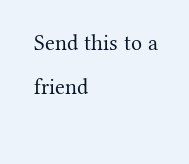Send this to a friend